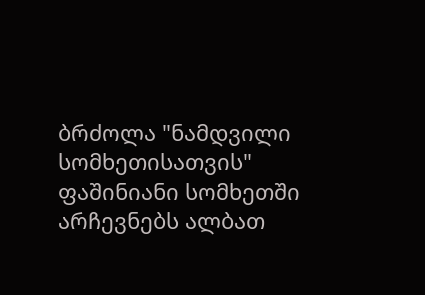ბრძოლა "ნამდვილი სომხეთისათვის"
ფაშინიანი სომხეთში არჩევნებს ალბათ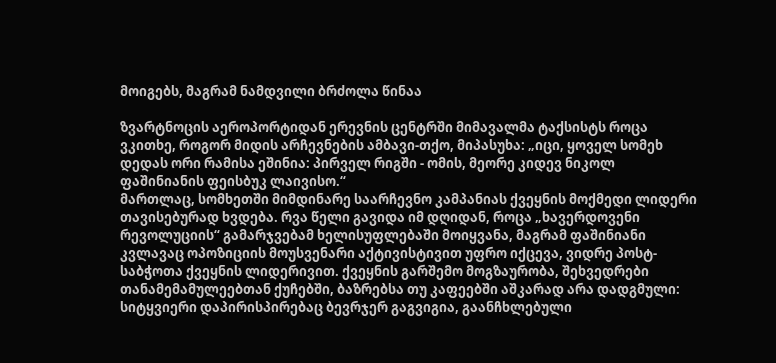მოიგებს, მაგრამ ნამდვილი ბრძოლა წინაა

ზვარტნოცის აეროპორტიდან ერევნის ცენტრში მიმავალმა ტაქსისტს როცა ვკითხე, როგორ მიდის არჩევნების ამბავი-თქო, მიპასუხა: „იცი, ყოველ სომეხ დედას ორი რამისა ეშინია: პირველ რიგში - ომის, მეორე კიდევ ნიკოლ ფაშინიანის ფეისბუკ ლაივისო.“
მართლაც, სომხეთში მიმდინარე საარჩევნო კამპანიას ქვეყნის მოქმედი ლიდერი თავისებურად ხვდება. რვა წელი გავიდა იმ დღიდან, როცა „ხავერდოვენი რევოლუციის“ გამარჯვებამ ხელისუფლებაში მოიყვანა, მაგრამ ფაშინიანი კვლავაც ოპოზიციის მოუსვენარი აქტივისტივით უფრო იქცევა, ვიდრე პოსტ-საბჭოთა ქვეყნის ლიდერივით. ქვეყნის გარშემო მოგზაურობა, შეხვედრები თანამემამულეებთან ქუჩებში, ბაზრებსა თუ კაფეებში აშკარად არა დადგმული: სიტყვიერი დაპირისპირებაც ბევრჯერ გაგვიგია, გაანჩხლებული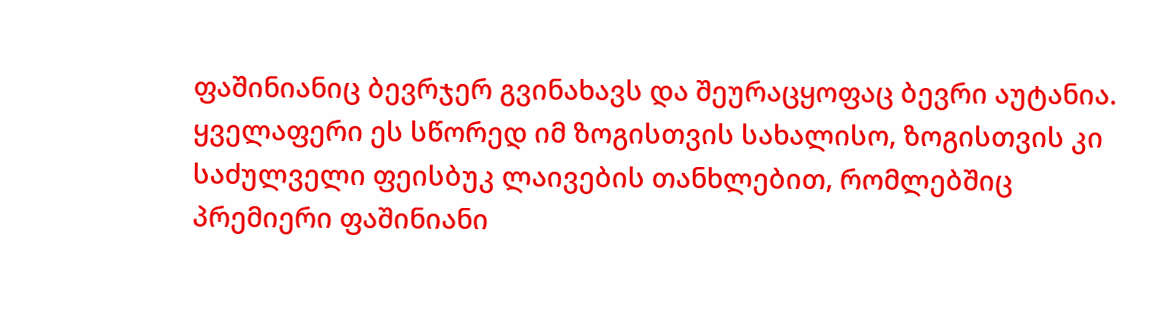ფაშინიანიც ბევრჯერ გვინახავს და შეურაცყოფაც ბევრი აუტანია. ყველაფერი ეს სწორედ იმ ზოგისთვის სახალისო, ზოგისთვის კი საძულველი ფეისბუკ ლაივების თანხლებით, რომლებშიც პრემიერი ფაშინიანი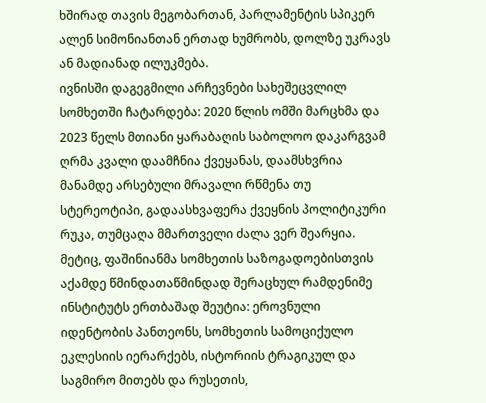ხშირად თავის მეგობართან, პარლამენტის სპიკერ ალენ სიმონიანთან ერთად ხუმრობს, დოლზე უკრავს ან მადიანად ილუკმება.
ივნისში დაგეგმილი არჩევნები სახეშეცვლილ სომხეთში ჩატარდება: 2020 წლის ომში მარცხმა და 2023 წელს მთიანი ყარაბაღის საბოლოო დაკარგვამ ღრმა კვალი დაამჩნია ქვეყანას, დაამსხვრია მანამდე არსებული მრავალი რწმენა თუ სტერეოტიპი, გადაასხვაფერა ქვეყნის პოლიტიკური რუკა, თუმცაღა მმართველი ძალა ვერ შეარყია.
მეტიც, ფაშინიანმა სომხეთის საზოგადოებისთვის აქამდე წმინდათაწმინდად შერაცხულ რამდენიმე ინსტიტუტს ერთბაშად შეუტია: ეროვნული იდენტობის პანთეონს, სომხეთის სამოციქულო ეკლესიის იერარქებს, ისტორიის ტრაგიკულ და საგმირო მითებს და რუსეთის,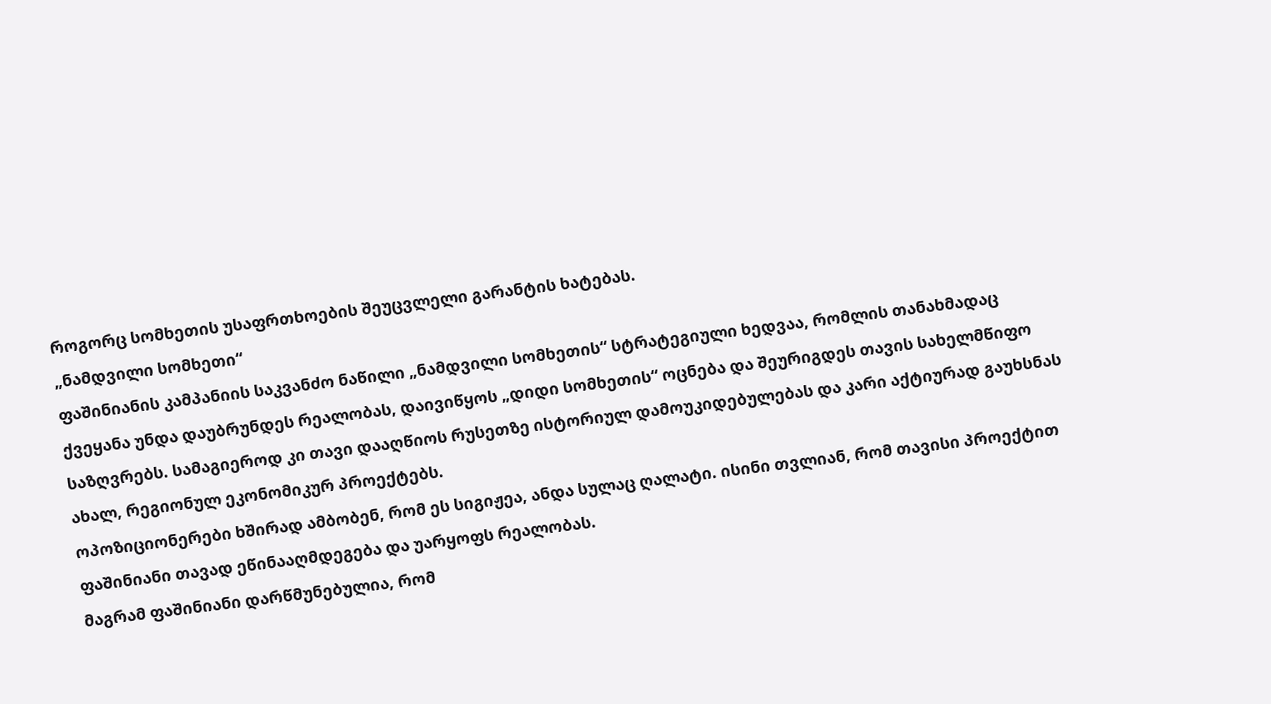როგორც სომხეთის უსაფრთხოების შეუცვლელი გარანტის ხატებას.
„ნამდვილი სომხეთი“
ფაშინიანის კამპანიის საკვანძო ნაწილი „ნამდვილი სომხეთის“ სტრატეგიული ხედვაა, რომლის თანახმადაც ქვეყანა უნდა დაუბრუნდეს რეალობას, დაივიწყოს „დიდი სომხეთის“ ოცნება და შეურიგდეს თავის სახელმწიფო საზღვრებს. სამაგიეროდ კი თავი დააღწიოს რუსეთზე ისტორიულ დამოუკიდებულებას და კარი აქტიურად გაუხსნას ახალ, რეგიონულ ეკონომიკურ პროექტებს.
ოპოზიციონერები ხშირად ამბობენ, რომ ეს სიგიჟეა, ანდა სულაც ღალატი. ისინი თვლიან, რომ თავისი პროექტით ფაშინიანი თავად ეწინააღმდეგება და უარყოფს რეალობას.
მაგრამ ფაშინიანი დარწმუნებულია, რომ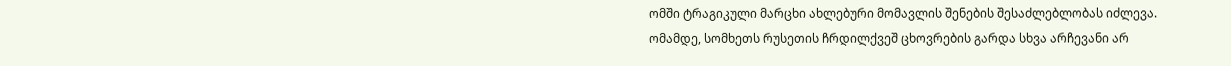ომში ტრაგიკული მარცხი ახლებური მომავლის შენების შესაძლებლობას იძლევა. ომამდე, სომხეთს რუსეთის ჩრდილქვეშ ცხოვრების გარდა სხვა არჩევანი არ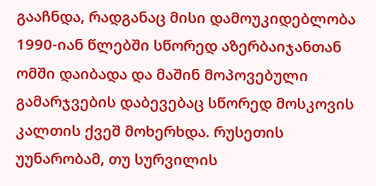გააჩნდა, რადგანაც მისი დამოუკიდებლობა 1990-იან წლებში სწორედ აზერბაიჯანთან ომში დაიბადა და მაშინ მოპოვებული გამარჯვების დაბევებაც სწორედ მოსკოვის კალთის ქვეშ მოხერხდა. რუსეთის უუნარობამ, თუ სურვილის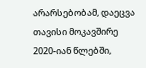არარსებობამ, დაეცვა თავისი მოკავშირე 2020-იან წლებში,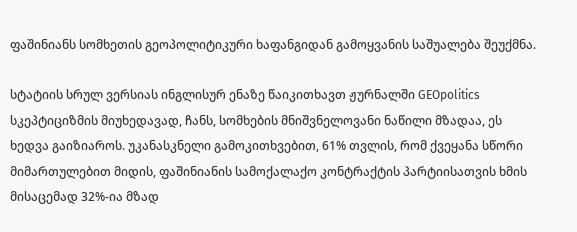ფაშინიანს სომხეთის გეოპოლიტიკური ხაფანგიდან გამოყვანის საშუალება შეუქმნა.

სტატიის სრულ ვერსიას ინგლისურ ენაზე წაიკითხავთ ჟურნალში GEOpolitics
სკეპტიციზმის მიუხედავად, ჩანს, სომხების მნიშვნელოვანი ნაწილი მზადაა, ეს ხედვა გაიზიაროს. უკანასკნელი გამოკითხვებით, 61% თვლის, რომ ქვეყანა სწორი მიმართულებით მიდის, ფაშინიანის სამოქალაქო კონტრაქტის პარტიისათვის ხმის მისაცემად 32%-ია მზად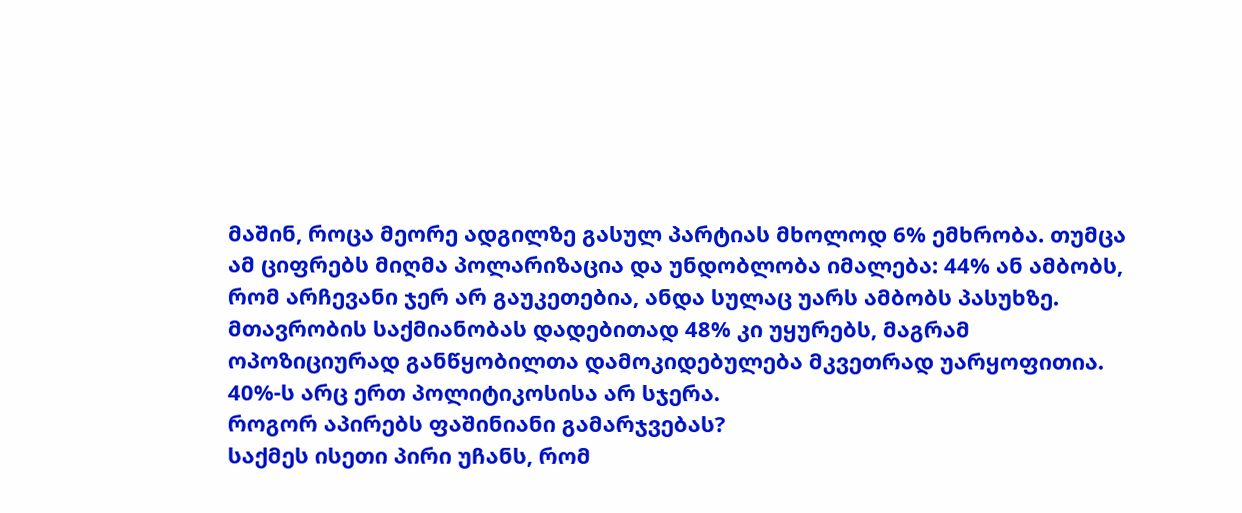მაშინ, როცა მეორე ადგილზე გასულ პარტიას მხოლოდ 6% ემხრობა. თუმცა ამ ციფრებს მიღმა პოლარიზაცია და უნდობლობა იმალება: 44% ან ამბობს, რომ არჩევანი ჯერ არ გაუკეთებია, ანდა სულაც უარს ამბობს პასუხზე. მთავრობის საქმიანობას დადებითად 48% კი უყურებს, მაგრამ ოპოზიციურად განწყობილთა დამოკიდებულება მკვეთრად უარყოფითია. 40%-ს არც ერთ პოლიტიკოსისა არ სჯერა.
როგორ აპირებს ფაშინიანი გამარჯვებას?
საქმეს ისეთი პირი უჩანს, რომ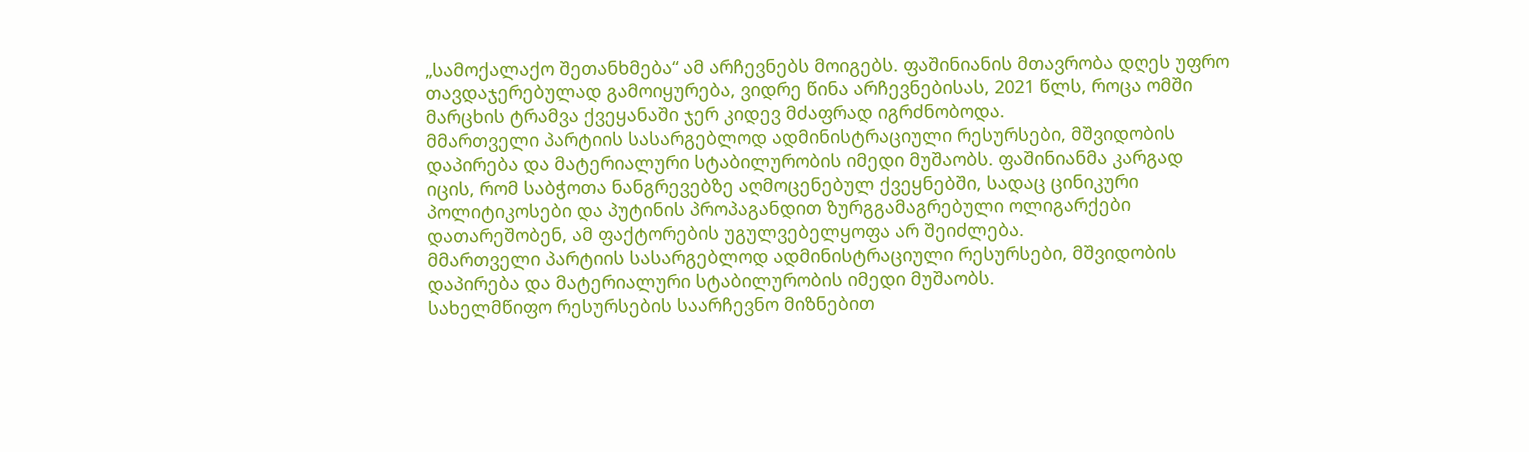„სამოქალაქო შეთანხმება“ ამ არჩევნებს მოიგებს. ფაშინიანის მთავრობა დღეს უფრო თავდაჯერებულად გამოიყურება, ვიდრე წინა არჩევნებისას, 2021 წლს, როცა ომში მარცხის ტრამვა ქვეყანაში ჯერ კიდევ მძაფრად იგრძნობოდა.
მმართველი პარტიის სასარგებლოდ ადმინისტრაციული რესურსები, მშვიდობის დაპირება და მატერიალური სტაბილურობის იმედი მუშაობს. ფაშინიანმა კარგად იცის, რომ საბჭოთა ნანგრევებზე აღმოცენებულ ქვეყნებში, სადაც ცინიკური პოლიტიკოსები და პუტინის პროპაგანდით ზურგგამაგრებული ოლიგარქები დათარეშობენ, ამ ფაქტორების უგულვებელყოფა არ შეიძლება.
მმართველი პარტიის სასარგებლოდ ადმინისტრაციული რესურსები, მშვიდობის დაპირება და მატერიალური სტაბილურობის იმედი მუშაობს.
სახელმწიფო რესურსების საარჩევნო მიზნებით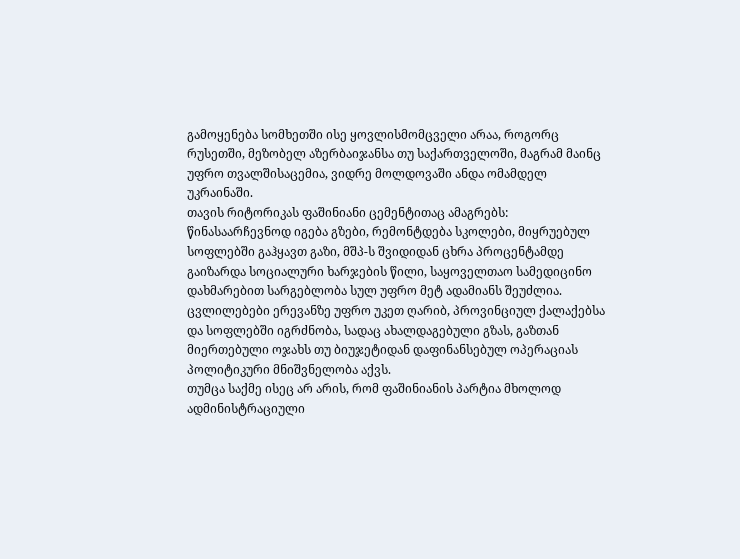გამოყენება სომხეთში ისე ყოვლისმომცველი არაა, როგორც რუსეთში, მეზობელ აზერბაიჯანსა თუ საქართველოში, მაგრამ მაინც უფრო თვალშისაცემია, ვიდრე მოლდოვაში ანდა ომამდელ უკრაინაში.
თავის რიტორიკას ფაშინიანი ცემენტითაც ამაგრებს: წინასაარჩევნოდ იგება გზები, რემონტდება სკოლები, მიყრუებულ სოფლებში გაჰყავთ გაზი, მშპ-ს შვიდიდან ცხრა პროცენტამდე გაიზარდა სოციალური ხარჯების წილი, საყოველთაო სამედიცინო დახმარებით სარგებლობა სულ უფრო მეტ ადამიანს შეუძლია. ცვლილებები ერევანზე უფრო უკეთ ღარიბ, პროვინციულ ქალაქებსა და სოფლებში იგრძნობა, სადაც ახალდაგებული გზას, გაზთან მიერთებული ოჯახს თუ ბიუჯეტიდან დაფინანსებულ ოპერაციას პოლიტიკური მნიშვნელობა აქვს.
თუმცა საქმე ისეც არ არის, რომ ფაშინიანის პარტია მხოლოდ ადმინისტრაციული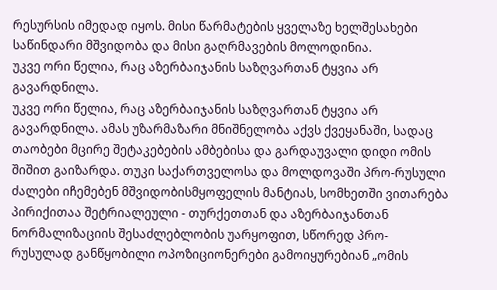რესურსის იმედად იყოს. მისი წარმატების ყველაზე ხელშესახები საწინდარი მშვიდობა და მისი გაღრმავების მოლოდინია.
უკვე ორი წელია, რაც აზერბაიჯანის საზღვართან ტყვია არ გავარდნილა.
უკვე ორი წელია, რაც აზერბაიჯანის საზღვართან ტყვია არ გავარდნილა. ამას უზარმაზარი მნიშნელობა აქვს ქვეყანაში, სადაც თაობები მცირე შეტაკებების ამბებისა და გარდაუვალი დიდი ომის შიშით გაიზარდა. თუკი საქართველოსა და მოლდოვაში პრო-რუსული ძალები იჩემებენ მშვიდობისმყოფელის მანტიას, სომხეთში ვითარება პირიქითაა შეტრიალეული - თურქეთთან და აზერბაიჯანთან ნორმალიზაციის შესაძლებლობის უარყოფით, სწორედ პრო-რუსულად განწყობილი ოპოზიციონერები გამოიყურებიან „ომის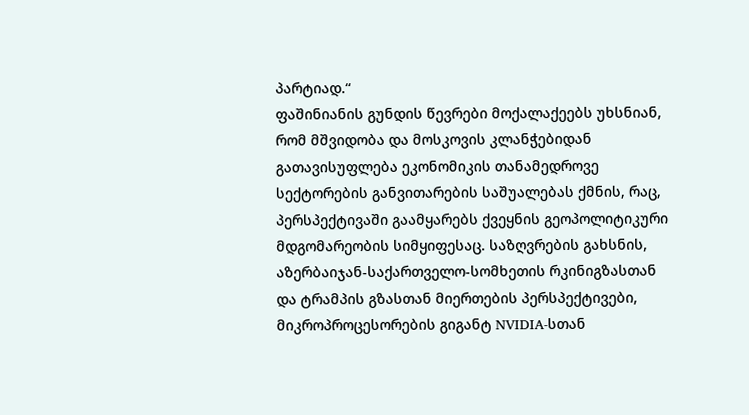პარტიად.“
ფაშინიანის გუნდის წევრები მოქალაქეებს უხსნიან, რომ მშვიდობა და მოსკოვის კლანჭებიდან გათავისუფლება ეკონომიკის თანამედროვე სექტორების განვითარების საშუალებას ქმნის, რაც, პერსპექტივაში გაამყარებს ქვეყნის გეოპოლიტიკური მდგომარეობის სიმყიფესაც. საზღვრების გახსნის, აზერბაიჯან-საქართველო-სომხეთის რკინიგზასთან და ტრამპის გზასთან მიერთების პერსპექტივები, მიკროპროცესორების გიგანტ NVIDIA-სთან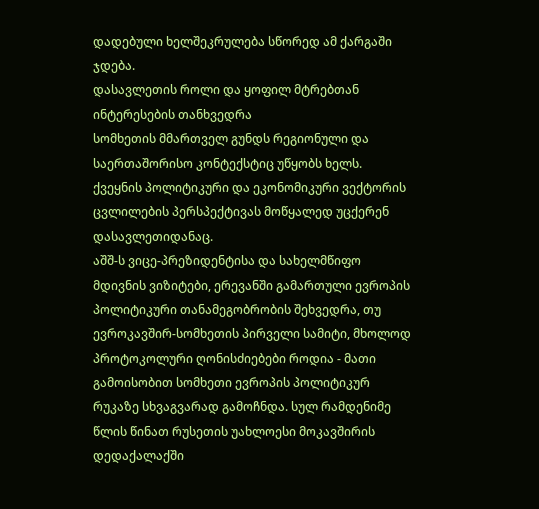დადებული ხელშეკრულება სწორედ ამ ქარგაში ჯდება.
დასავლეთის როლი და ყოფილ მტრებთან ინტერესების თანხვედრა
სომხეთის მმართველ გუნდს რეგიონული და საერთაშორისო კონტექსტიც უწყობს ხელს. ქვეყნის პოლიტიკური და ეკონომიკური ვექტორის ცვლილების პერსპექტივას მოწყალედ უცქერენ დასავლეთიდანაც.
აშშ-ს ვიცე-პრეზიდენტისა და სახელმწიფო მდივნის ვიზიტები, ერევანში გამართული ევროპის პოლიტიკური თანამეგობრობის შეხვედრა, თუ ევროკავშირ-სომხეთის პირველი სამიტი, მხოლოდ პროტოკოლური ღონისძიებები როდია - მათი გამოისობით სომხეთი ევროპის პოლიტიკურ რუკაზე სხვაგვარად გამოჩნდა. სულ რამდენიმე წლის წინათ რუსეთის უახლოესი მოკავშირის დედაქალაქში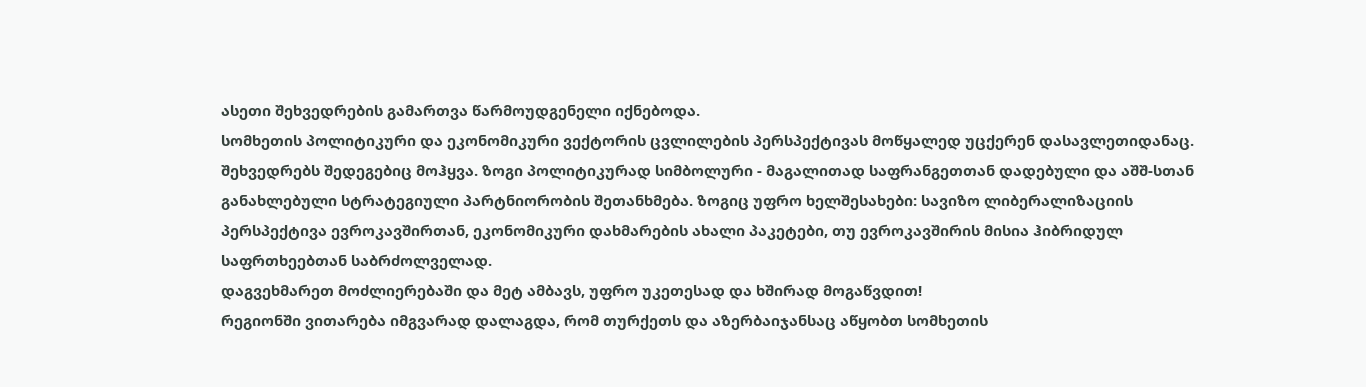ასეთი შეხვედრების გამართვა წარმოუდგენელი იქნებოდა.
სომხეთის პოლიტიკური და ეკონომიკური ვექტორის ცვლილების პერსპექტივას მოწყალედ უცქერენ დასავლეთიდანაც.
შეხვედრებს შედეგებიც მოჰყვა. ზოგი პოლიტიკურად სიმბოლური - მაგალითად საფრანგეთთან დადებული და აშშ-სთან განახლებული სტრატეგიული პარტნიორობის შეთანხმება. ზოგიც უფრო ხელშესახები: სავიზო ლიბერალიზაციის პერსპექტივა ევროკავშირთან, ეკონომიკური დახმარების ახალი პაკეტები, თუ ევროკავშირის მისია ჰიბრიდულ საფრთხეებთან საბრძოლველად.
დაგვეხმარეთ მოძლიერებაში და მეტ ამბავს, უფრო უკეთესად და ხშირად მოგაწვდით!
რეგიონში ვითარება იმგვარად დალაგდა, რომ თურქეთს და აზერბაიჯანსაც აწყობთ სომხეთის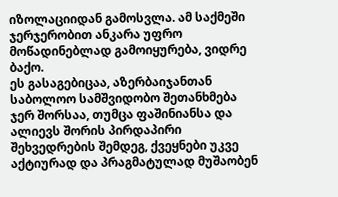იზოლაციიდან გამოსვლა. ამ საქმეში ჯერჯერობით ანკარა უფრო მოწადინებლად გამოიყურება, ვიდრე ბაქო.
ეს გასაგებიცაა, აზერბაიჯანთან საბოლოო სამშვიდობო შეთანხმება ჯერ შორსაა, თუმცა ფაშინიანსა და ალიევს შორის პირდაპირი შეხვედრების შემდეგ, ქვეყნები უკვე აქტიურად და პრაგმატულად მუშაობენ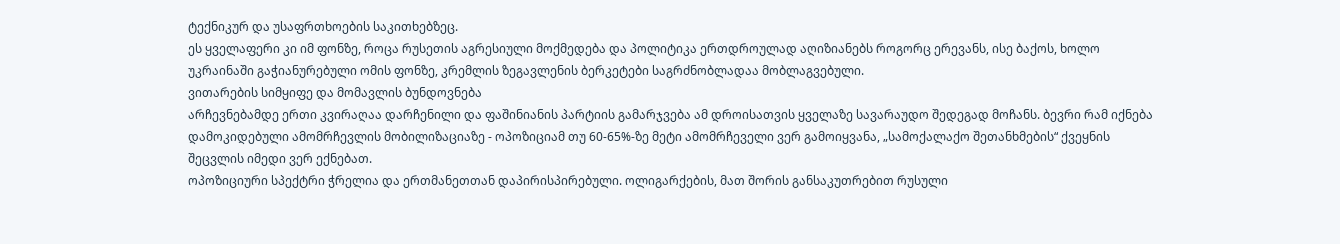ტექნიკურ და უსაფრთხოების საკითხებზეც.
ეს ყველაფერი კი იმ ფონზე, როცა რუსეთის აგრესიული მოქმედება და პოლიტიკა ერთდროულად აღიზიანებს როგორც ერევანს, ისე ბაქოს, ხოლო უკრაინაში გაჭიანურებული ომის ფონზე, კრემლის ზეგავლენის ბერკეტები საგრძნობლადაა მობლაგვებული.
ვითარების სიმყიფე და მომავლის ბუნდოვნება
არჩევნებამდე ერთი კვირაღაა დარჩენილი და ფაშინიანის პარტიის გამარჯვება ამ დროისათვის ყველაზე სავარაუდო შედეგად მოჩანს. ბევრი რამ იქნება დამოკიდებული ამომრჩევლის მობილიზაციაზე - ოპოზიციამ თუ 60-65%-ზე მეტი ამომრჩეველი ვერ გამოიყვანა, „სამოქალაქო შეთანხმების“ ქვეყნის შეცვლის იმედი ვერ ექნებათ.
ოპოზიციური სპექტრი ჭრელია და ერთმანეთთან დაპირისპირებული. ოლიგარქების, მათ შორის განსაკუთრებით რუსული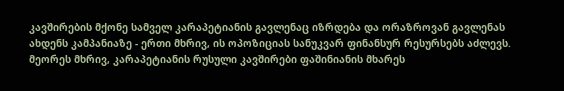კავშირების მქონე სამველ კარაპეტიანის გავლენაც იზრდება და ორაზროვან გავლენას ახდენს კამპანიაზე - ერთი მხრივ, ის ოპოზიციას სანუკვარ ფინანსურ რესურსებს აძლევს. მეორეს მხრივ, კარაპეტიანის რუსული კავშირები ფაშინიანის მხარეს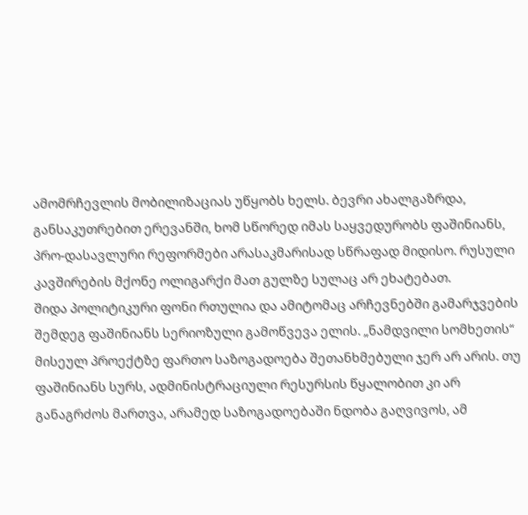ამომრჩევლის მობილიზაციას უწყობს ხელს. ბევრი ახალგაზრდა, განსაკუთრებით ერევანში, ხომ სწორედ იმას საყვედურობს ფაშინიანს, პრო-დასავლური რეფორმები არასაკმარისად სწრაფად მიდისო. რუსული კავშირების მქონე ოლიგარქი მათ გულზე სულაც არ ეხატებათ.
შიდა პოლიტიკური ფონი რთულია და ამიტომაც არჩევნებში გამარჯვების შემდეგ ფაშინიანს სერიოზული გამოწვევა ელის. „ნამდვილი სომხეთის“ მისეულ პროექტზე ფართო საზოგადოება შეთანხმებული ჯერ არ არის. თუ ფაშინიანს სურს, ადმინისტრაციული რესურსის წყალობით კი არ განაგრძოს მართვა, არამედ საზოგადოებაში ნდობა გაღვივოს, ამ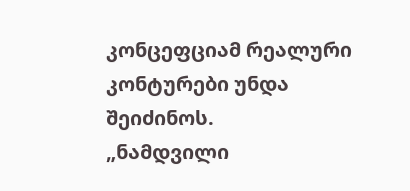კონცეფციამ რეალური კონტურები უნდა შეიძინოს.
„ნამდვილი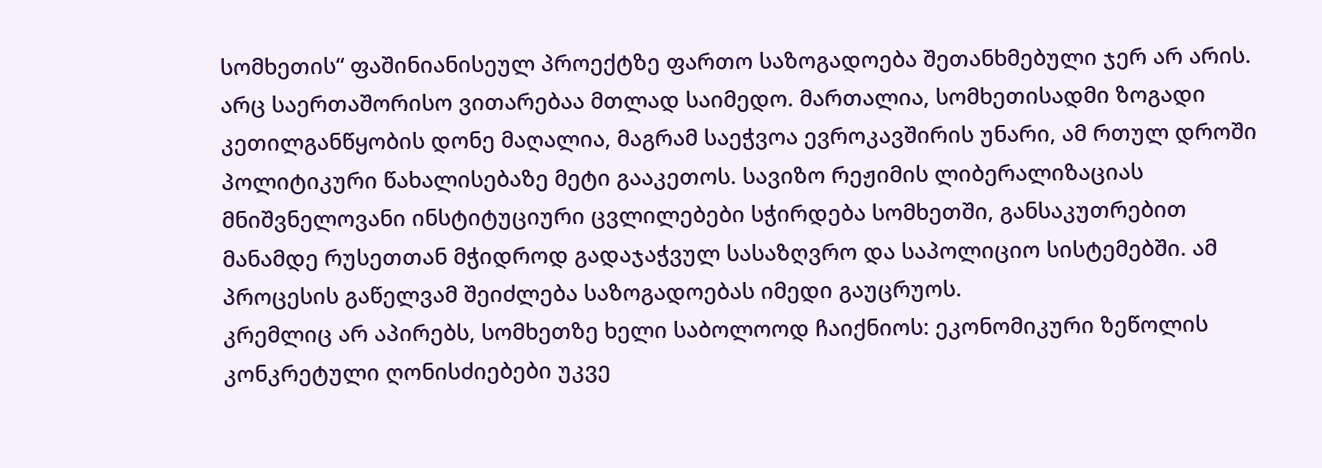სომხეთის“ ფაშინიანისეულ პროექტზე ფართო საზოგადოება შეთანხმებული ჯერ არ არის.
არც საერთაშორისო ვითარებაა მთლად საიმედო. მართალია, სომხეთისადმი ზოგადი კეთილგანწყობის დონე მაღალია, მაგრამ საეჭვოა ევროკავშირის უნარი, ამ რთულ დროში პოლიტიკური წახალისებაზე მეტი გააკეთოს. სავიზო რეჟიმის ლიბერალიზაციას მნიშვნელოვანი ინსტიტუციური ცვლილებები სჭირდება სომხეთში, განსაკუთრებით მანამდე რუსეთთან მჭიდროდ გადაჯაჭვულ სასაზღვრო და საპოლიციო სისტემებში. ამ პროცესის გაწელვამ შეიძლება საზოგადოებას იმედი გაუცრუოს.
კრემლიც არ აპირებს, სომხეთზე ხელი საბოლოოდ ჩაიქნიოს: ეკონომიკური ზეწოლის კონკრეტული ღონისძიებები უკვე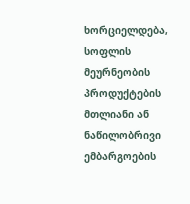ხორციელდება, სოფლის მეურნეობის პროდუქტების მთლიანი ან ნაწილობრივი ემბარგოების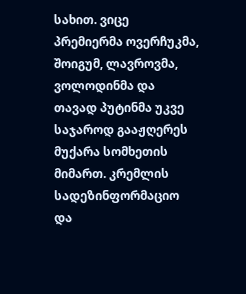სახით. ვიცე პრემიერმა ოვერჩუკმა, შოიგუმ, ლავროვმა, ვოლოდინმა და თავად პუტინმა უკვე საჯაროდ გააჟღერეს მუქარა სომხეთის მიმართ. კრემლის სადეზინფორმაციო და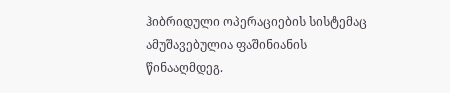ჰიბრიდული ოპერაციების სისტემაც ამუშავებულია ფაშინიანის წინააღმდეგ.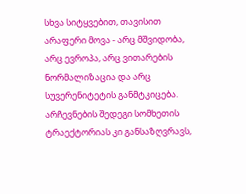სხვა სიტყვებით, თავისით არაფერი მოვა - არც მშვიდობა, არც ევროპა, არც ვითარების ნორმალიზაცია და არც სუვერენიტეტის განმტკიცება. არჩევნების შედეგი სომხეთის ტრაექტორიას კი განსაზღვრავს,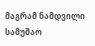მაგრამ ნამდვილი სამუშაო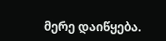მერე დაიწყება.